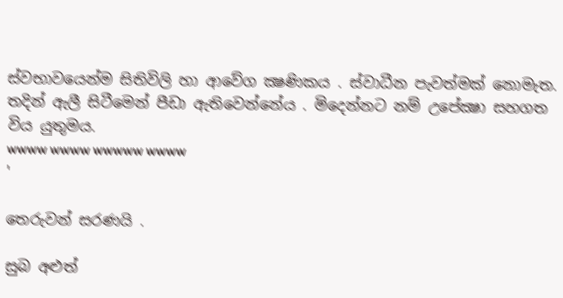ස්වභාවයෙන්ම සිතිවිලි හා ආවේග ක්‍ෂණිකය . ස්වාධීන පැවත්මක් නොමැත. තදින් ඇලී සිටීමෙන් පීඩා ඇතිවෙන්නේය . මිදෙන්නට නම් උපේක්‍ෂා සහගත විය යුතුමය.
wwww wwww wwwww wwww
'

තෙරුවන් සරණයි .

සුබ අළුත්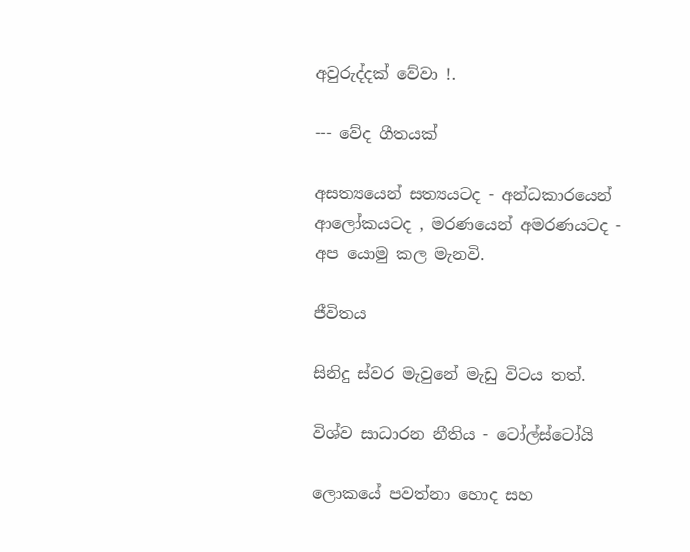අවුරුද්දක් වේවා !.

--- වේද ගීතයක්

අසත්‍යයෙන් සත්‍යයටද - අන්ධකාරයෙන් ආලෝකයටද , මරණයෙන් අමරණයටද - අප යොමු කල මැනවි.

ජීවිතය

සිනිදු ස්වර මැවුනේ මැඩු විටය තත්.

විශ්ව සාධාරන නීතිය - ටෝල්ස්ටෝයි

ලොකයේ පවත්නා හොද සහ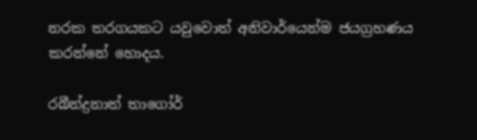නරක තරගයකට යවුවොත් අනිවාර්යෙන්ම ජයග්‍රහණය කරන්නේ හොදය.

රබීන්ද්‍රනාත් තාගෝර්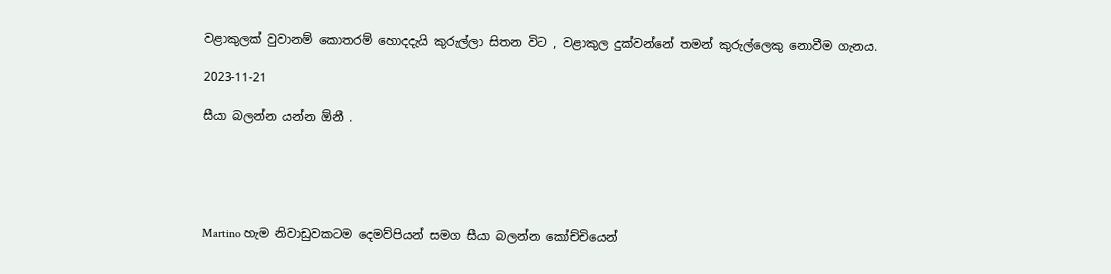වළාකුලක් වුවානම් කොතරම් හොදදැයි කුරුල්ලා සිතන විට , වළාකුල දුක්වන්නේ තමන් කුරුල්ලෙකු නොවීම ගැනය.

2023-11-21

සීයා බලන්න යන්න ඕනී .





Martino හැම නිවාඩුවකටම දෙමව්පියන් සමග සීයා බලන්න කෝච්චියෙන්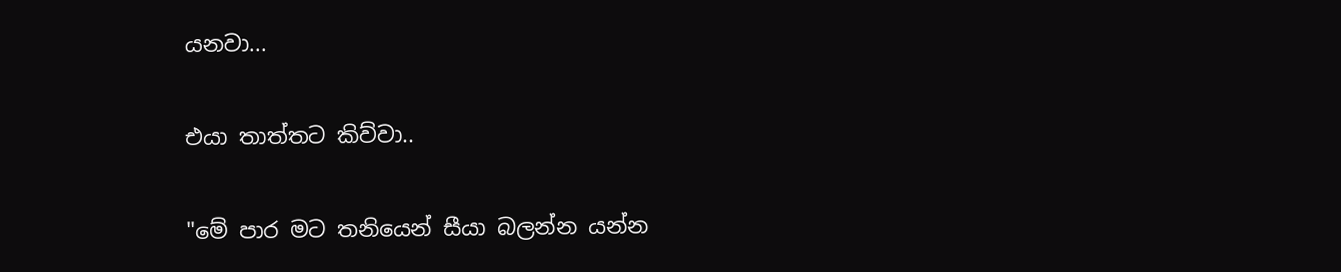යනවා...

එයා තාත්තට කිව්වා..

"මේ පාර මට තනියෙන් සීයා බලන්න යන්න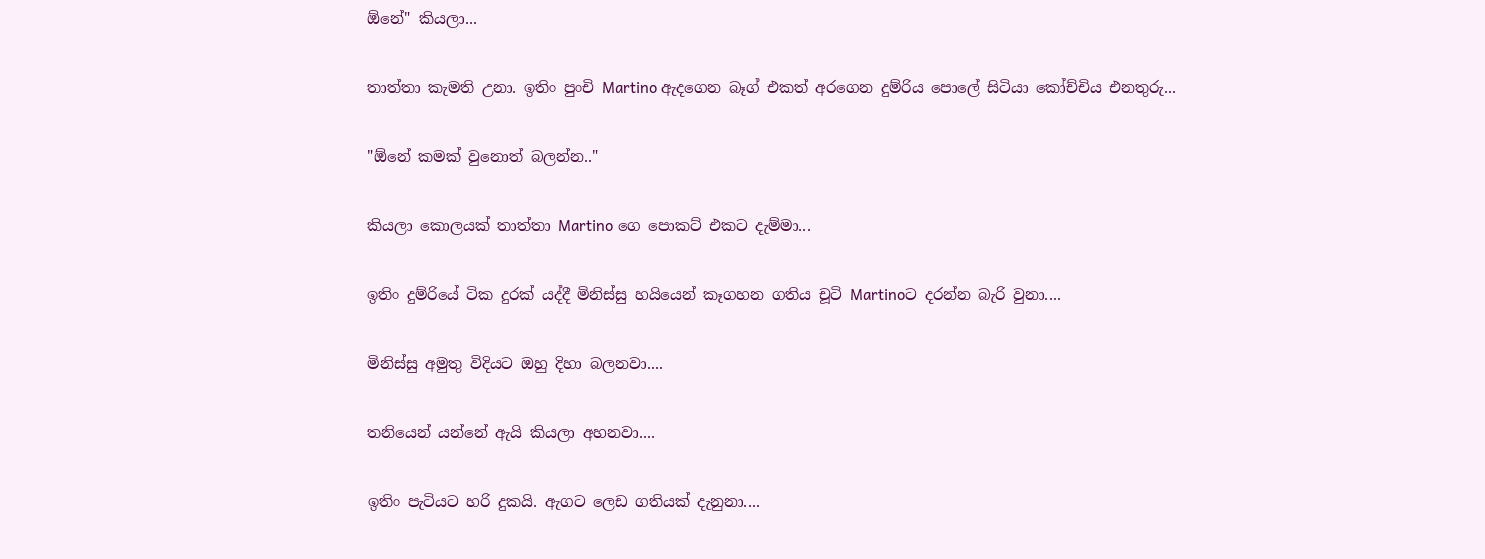ඕනේ" කියලා...

තාත්තා කැමති උනා. ඉතිං පුංචි Martino ඇදගෙන බෑග් එකත් අරගෙන දුම්රිය පොලේ සිටියා කෝච්චිය එනතුරු...

"ඕනේ කමක් වුනොත් බලන්න.."

කියලා කොලයක් තාත්තා Martino ගෙ පොකට් එකට දැම්මා...

ඉතිං දුම්රියේ ටික දුරක් යද්දී මිනිස්සු හයියෙන් කෑගහන ගතිය චූටි Martinoට දරන්න බැරි වුනා....

මිනිස්සු අමුතු විදියට ඔහු දිහා බලනවා....

තනියෙන් යන්නේ ඇයි කියලා අහනවා....

ඉතිං පැටියට හරි දුකයි. ඇගට ලෙඩ ගතියක් දැනුනා....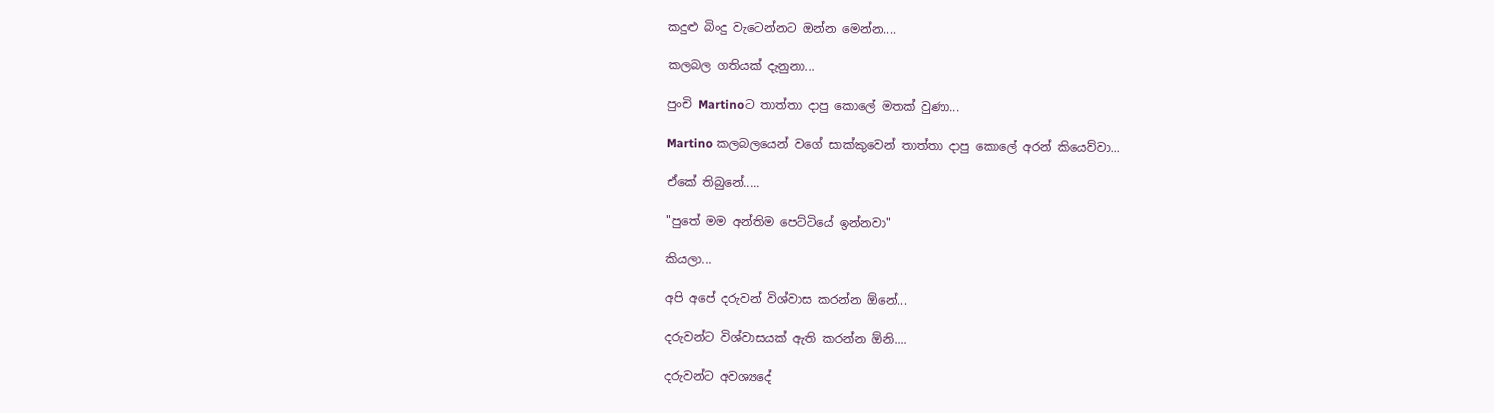කදුළු බිංදු වැටෙන්නට ඔන්න මෙන්න....

කලබල ගතියක් දැනුනා...

පුංචි Martinoට තාත්තා දාපු කොලේ මතක් වුණා...

Martino කලබලයෙන් වගේ සාක්කුවෙන් තාත්තා දාපු කොලේ අරන් කියෙව්වා...

ඒකේ තිබුනේ.....

"පුතේ මම අන්තිම පෙට්ටියේ ඉන්නවා"

කියලා...

අපි අපේ දරුවන් විශ්වාස කරන්න ඕනේ...

දරුවන්ට විශ්වාසයක් ඇති කරන්න ඕනි....

දරුවන්ට අවශ්‍යදේ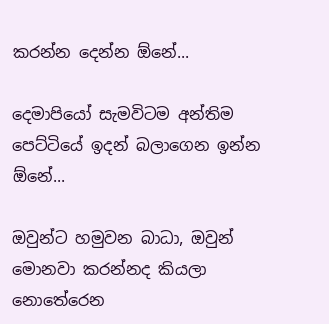කරන්න දෙන්න ඕනේ...

දෙමාපියෝ සැමවිටම අන්තිම පෙට්ටියේ ඉදන් බලාගෙන ඉන්න ඕනේ...

ඔවුන්ට හමුවන බාධා, ඔවුන් මොනවා කරන්නද කියලා නොතේරෙන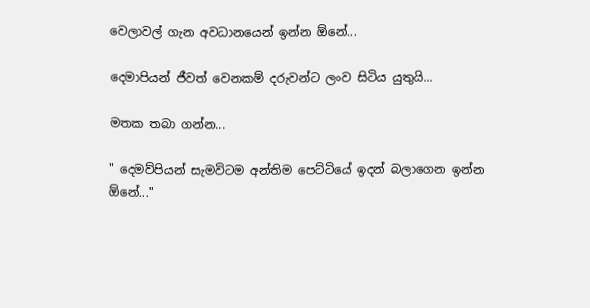වෙලාවල් ගැන අවධානයෙන් ඉන්න ඕනේ...

දෙමාපියන් ජීවත් වෙනකම් දරුවන්ට ලංව සිටිය යුතුයි...

මතක තබා ගන්න...

" දෙමව්පියන් සැමවිටම අන්තිම පෙට්ටියේ ඉදන් බලාගෙන ඉන්න ඕනේ..."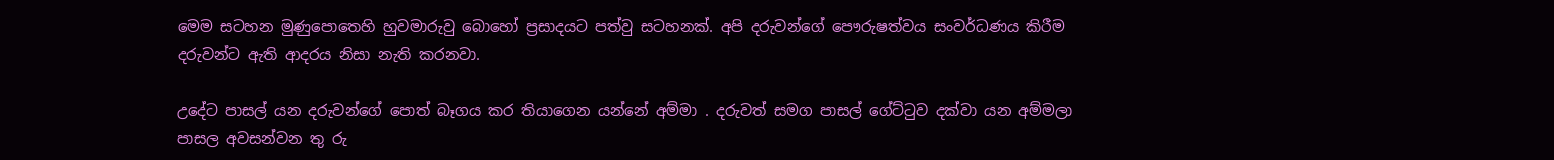මෙම සටහන මුණුපොතෙහි හුවමාරුවු බොහෝ ප්‍රසාදයට පත්වු සටහනක්. අපි දරුවන්ගේ පෞරුෂත්වය සංවර්ධණය කිරීම දරුවන්ට ඇති ආදරය නිසා නැති කරනවා.

උදේට පාසල් යන දරුවන්ගේ පොත් බෑගය කර තියාගෙන යන්නේ අම්මා . දරුවත් සමග පාසල් ගේට්ටුව දක්වා යන අම්මලා පාසල අවසන්වන තු රු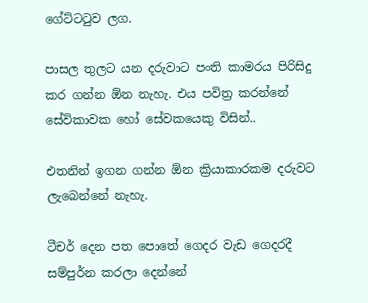ගේට්ටටුව ලග.

පාසල තුලට යන දරුවාට පංති කාමරය පිරිසිදු කර ගන්න ඕන නැහැ. එය පවිත්‍ර කරන්නේ සේවිකාවක හෝ සේවකයෙකු විසින්..

එතනින් ඉගන ගන්න ඕන ක්‍රියාකාරකම දරුවට ලැබෙන්නේ නැහැ.

ටීචර් දෙන පත පොතේ ගෙදර වැඩ ගෙදරදී සම්පුර්න කරලා දෙන්නේ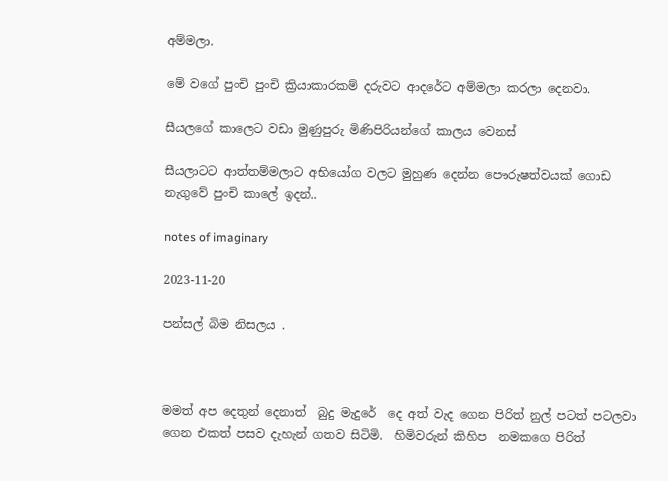අම්මලා.

මේ වගේ පුංචි පුංචි ක්‍රියාකාරකම් දරුවට ආදරේට අම්මලා කරලා දෙනවා.

සීයලගේ කාලෙට වඩා මුණුපුරු මිණිපිරියන්ගේ කාලය වෙනස්

සීයලාටට ආත්තම්මලාට අභියෝග වලට මුහුණ දෙන්න පෞරුෂත්වයක් ගොඩ නැගුවේ පුංචි කාලේ ඉදන්..

notes of imaginary

2023-11-20

පන්සල් බිම නිසලය .



මමත් අප දෙතුන් දෙනාත්  බුදු මැදුරේ  දෙ අත් වැද ගෙන පිරිත් නුල් පටත් පටලවා ගෙන එකත් පසව දැහැන් ගතව සිටිමි.  හිමිවරුන් කිහිප  නමකගෙ පිරිත්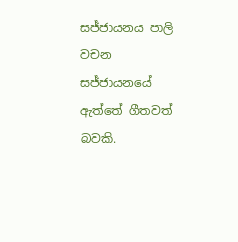සජ්ජායනය පාලි වචන   සජ්ජායනයේ ඇත්තේ ගීතවත්   බවකි.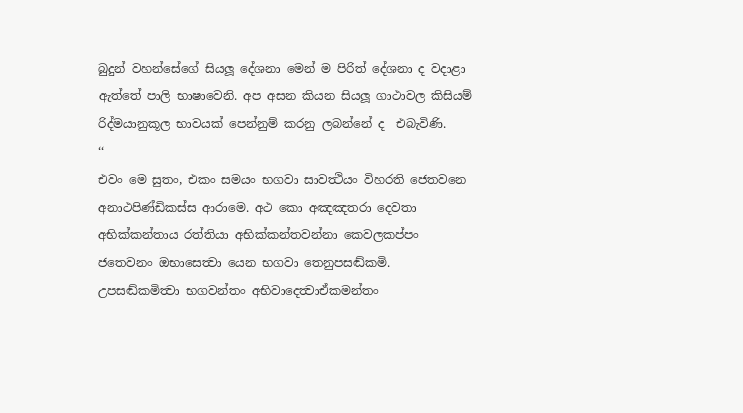බුදුන් වහන්සේගේ සියලූ දේශනා මෙන් ම පිරිත් දේශනා ද වදාළා ඇත්තේ පාලි භාෂාවෙනි. අප අසන කියන සියලූ ගාථාවල කිසියම් රිද්මයානුකූල භාවයක් පෙන්නුම් කරනු ලබන්නේ ද  එබැවිණි.
‘‘
එවං මෙ සුතං, එකං සමයං භගවා සාවත්‍ථියං විහරති ජෙතවනෙ අනාථපිණ්ඩිකස්ස ආරාමෙ. අථ කො අඤඤතරා දෙවතා අභික්‍කන්‍තාය රත්‍තියා අභික්‍කන්‍තවන්නා කෙවලකප්පං ජතෙවනං ඔභාසෙත්‍වා යෙන භගවා තෙනුපසඬ්කමි. උපසඬ්කමිත්‍වා භගවන්‍තං අභිවාදෙත්‍වාඒකමන්‍තං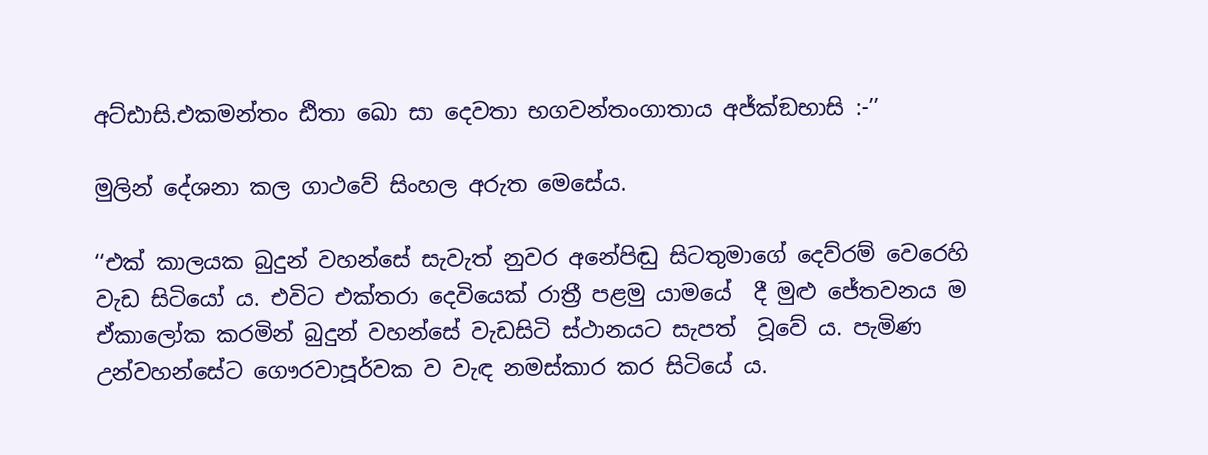අට්ඪාසි.එකමන්‍තං ඪිතා ඛො සා දෙවතා භගවන්‍තංගාතාය අජ්ක්‍ඞභාසි :-’’

මුලින් දේශනා කල ගාථවේ සිංහල අරුත මෙසේය.

‘‘එක් කාලයක බුදුන් වහන්සේ සැවැත් නුවර අනේපිඬු සිටතුමාගේ දෙව්රම් වෙරෙහි වැඩ සිටියෝ ය. එවිට එක්තරා දෙවියෙක් රාත්‍රී පළමු යාමයේ  දී මුළු ජේතවනය ම ඒකාලෝක කරමින් බුදුන් වහන්සේ වැඩසිටි ස්ථානයට සැපත්  වූවේ ය. පැමිණ උන්වහන්සේට ගෞරවාපූර්වක ව වැඳ නමස්කාර කර සිටියේ ය.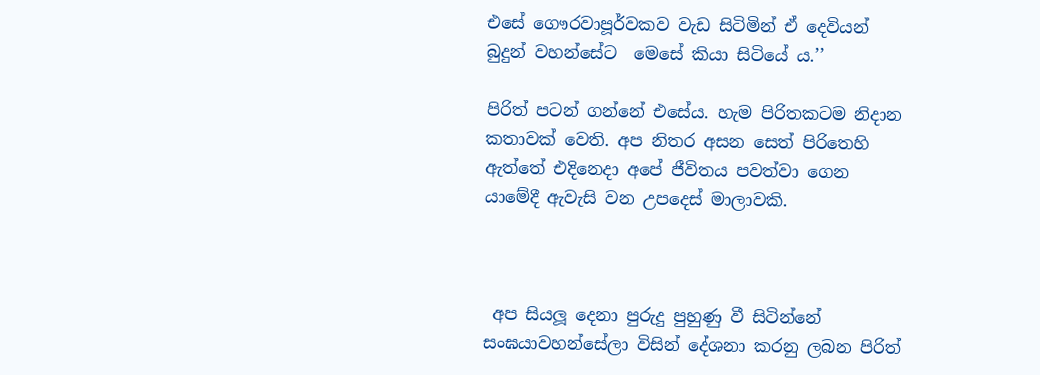එසේ ගෞරවාපූර්වකව වැඩ සිටිමින් ඒ දෙවියන් බුදුන් වහන්සේට  මෙසේ කියා සිටියේ ය.’’

පිරිත් පටන් ගන්නේ එසේය. හැම පිරිතකටම නිදාන කතාවක් වෙති. අප නිතර අසන සෙත් පිරිතෙහි ඇත්තේ එදිනෙදා අපේ ජීවිතය පවත්වා ගෙන යාමේදී ඇවැසි වන උපදෙස් මාලාවකි.



 අප සියලූ දෙනා පුරුදු පුහුණු වී සිටින්නේ සංඝයාවහන්සේලා විසින් දේශනා කරනු ලබන පිරිත්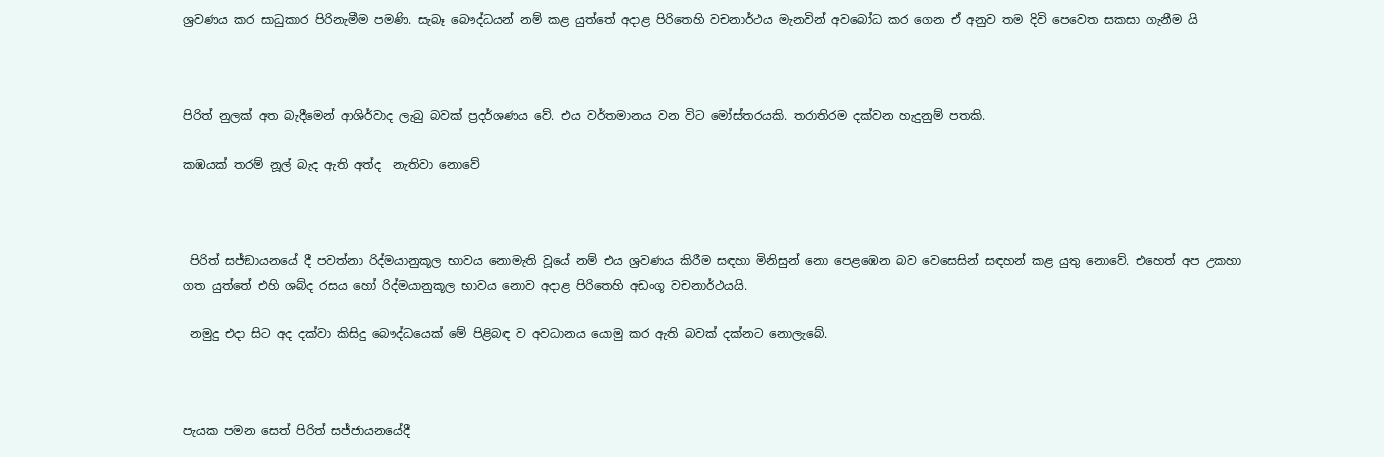ශ්‍රවණය කර සාධුකාර පිරිනැමීම පමණි. සැබෑ බෞද්ධයන් නම් කළ යුත්තේ අදාළ පිරිතෙහි වචනාර්ථය මැනවින් අවබෝධ කර ගෙන ඒ අනුව තම දිවි පෙවෙත සකසා ගැනීම යි



පිරිත් නුලක් අත බැදීමෙන් ආශිර්වාද ලැබු බවක් ප්‍රදර්ශණය වේ. එය වර්තමානය වන විට මෝස්තරයකි. තරාතිරම දක්වන හැදුනුම් පතකි.

කඹයක් තරම් නූල් බැද ඇති අත්ද  නැතිවා නොවේ



 පිරිත් සජ්ඞායනයේ දී පවත්නා රිද්මයානුකූල භාවය නොමැති වූයේ නම් එය ශ්‍රවණය කිරීම සඳහා මිනිසුන් නො පෙළඹෙන බව වෙසෙසින් සඳහන් කළ යුතු නොවේ. එහෙත් අප උකහා ගත යුත්තේ එහි ශබ්ද රසය හෝ රිද්මයානුකූල භාවය නොව අදාළ පිරිතෙහි අඩංගූ වචනාර්ථයයි.

 නමුදු එදා සිට අද දක්වා කිසිදු බෞද්ධයෙක් මේ පිළිබඳ ව අවධානය යොමු කර ඇති බවක් දක්නට නොලැබේ.



පැයක පමන සෙත් පිරිත් සජ්ජායනයේදී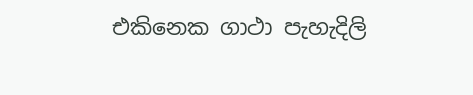එකිනෙක ගාථා පැහැදිලි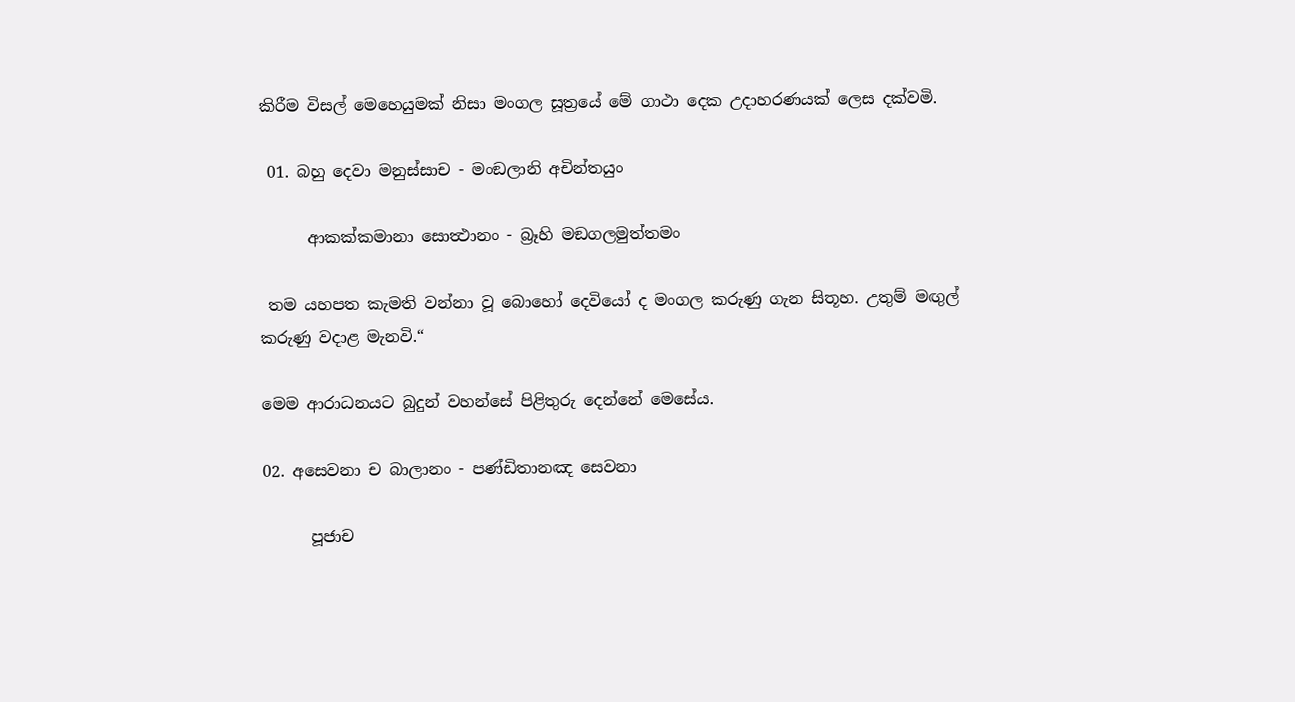කිරීම විසල් මෙහෙයුමක් නිසා මංගල සූත්‍රයේ මේ ගාථා දෙක උදාහරණයක් ලෙස දක්වමි.

 01. බහු දෙවා මනුස්සාච - මංඞලානි අචින්‍තයුං

      ආකක්‍කමානා සොත්‍ථානං - බ්‍රෑහි මඞගලමුත්‍තමං

 තම යහපත කැමති වන්නා වූ බොහෝ දෙවියෝ ද මංගල කරුණු ගැන සිතූහ. උතුම් මඟුල් කරුණු වදාළ මැනවි.“

මෙම ආරාධනයට බුදුන් වහන්සේ පිළිතුරු දෙන්නේ මෙසේය.

02. අසෙවනා ච බාලානං - පණ්ඩිතානඤ සෙවනා

      පූජාච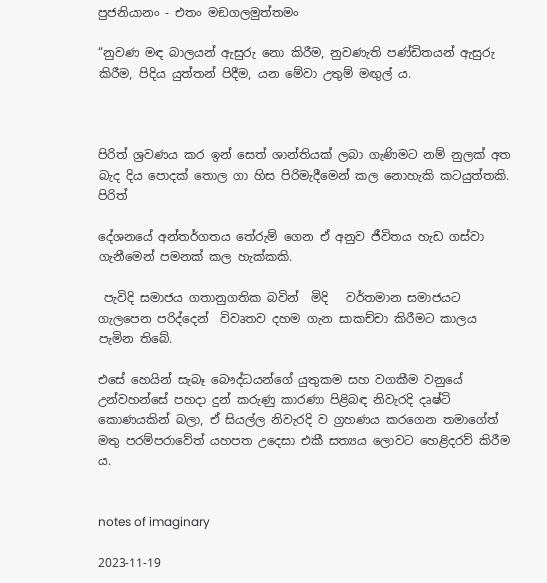පුජනියානං - එතං මඞගලමුත්‍තමං

“නුවණ මඳ බාලයන් ඇසුරු නො කිරීම, නුවණැති පණ්ඩිතයන් ඇසුරු කිරීම, පිදිය යුත්තන් පිදීම, යන මේවා උතුම් මඟුල් ය.



පිරිත් ශ්‍රවණය කර ඉන් සෙත් ශාන්තියක් ලබා ගැණිමට නම් නුලක් අත බැද දිය පොදක් තොල ගා හිස පිරිමැදීමෙන් කල නොහැකි කටයුත්තකි. පිරිත්

දේශනයේ අන්තර්ගතය තේරුම් ගෙන ඒ අනුව ජීවිතය හැඩ ගස්වා ගැනීමෙන් පමනක් කල හැක්කකි.

 පැවිදි සමාජය ගතානුගතික බවින්  මිදි   වර්තමාන සමාජයට ගැලපෙන පරිද්දෙන්  විවෘතව දහම ගැන සාකච්චා කිරීමට කාලය පැමින තිබේ.

එසේ හෙයින් සැබෑ බෞද්ධයන්ගේ යුතුකම සහ වගකීම වනුයේ උන්වහන්සේ පහදා දුන් කරුණු කාරණා පිළිබඳ නිවැරදි දෘෂ්ටි කොණයකින් බලා, ඒ සියල්ල නිවැරදි ව ග්‍රහණය කරගෙන තමාගේත් මතු පරම්පරාවේත් යහපත උදෙසා එකී සත්‍යය ලොවට හෙළිදරව් කිරීම ය.


notes of imaginary

2023-11-19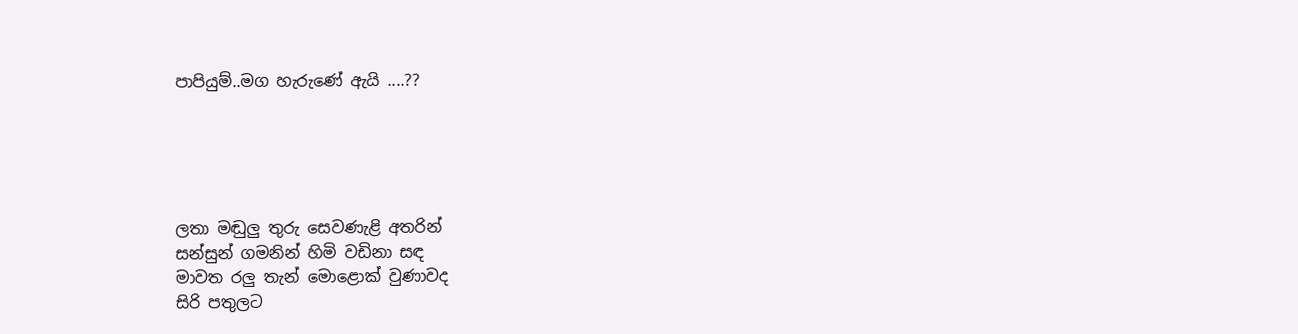පාපියුම්..මග හැරුණේ ඇයි ....??





ලතා මඬුලු තුරු සෙවණැළි අතරින්
සන්සුන් ගමනින් හිමි වඩිනා සඳ
මාවත රලු තැන් මොළොක් වුණාවද
සිරි පතුලට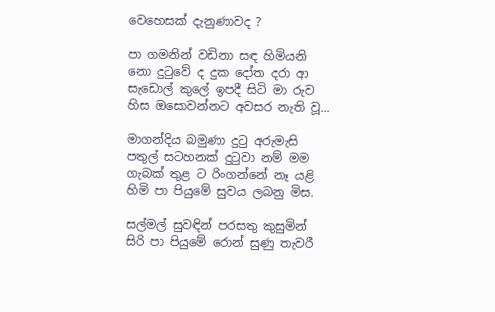වෙහෙසක් දැනුණාවද ?

පා ගමනින් වඩිනා සඳ හිමියනි
නො දුටුවේ ද දුක දෝත දරා ආ
සැඩොල් කුලේ ඉපදී සිටි මා රුව
හිස ඔසොවන්නට අවසර නැති වූ...

මාගන්දිය බමුණා දුටු අරුමැසි
පතුල් සටහනක් දුටුවා නම් මම
ගැබක් තුළ ට රිංගන්නේ නෑ යළි
හිමි පා පියුමේ සුවය ලබනු මිස.

සල්මල් සුවඳින් පරසතු කුසුමින්
සිරි පා පියුමේ රොන් සුණු තැවරී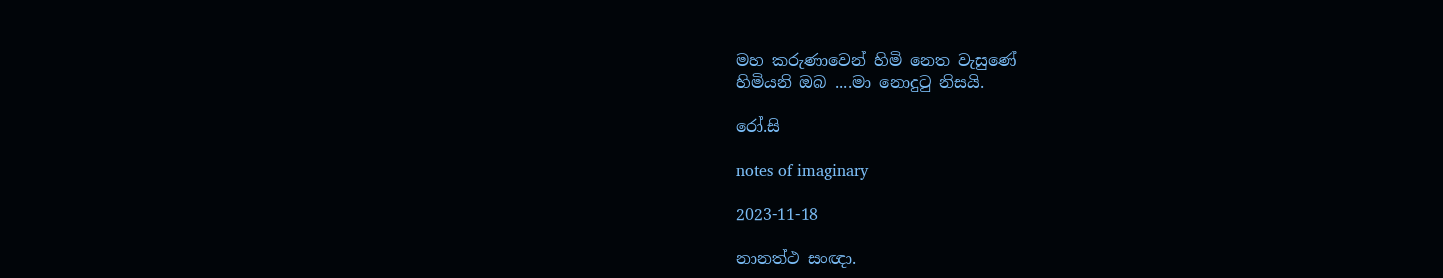මහ කරුණාවෙන් හිමි නෙත වැසුණේ
හිමියනි ඔබ ....මා නොදුටු නිසයි.

රෝ.සි

notes of imaginary

2023-11-18

නානත්ථ සංඥා.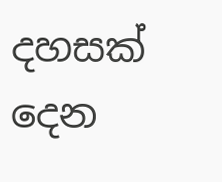දහසක් දෙන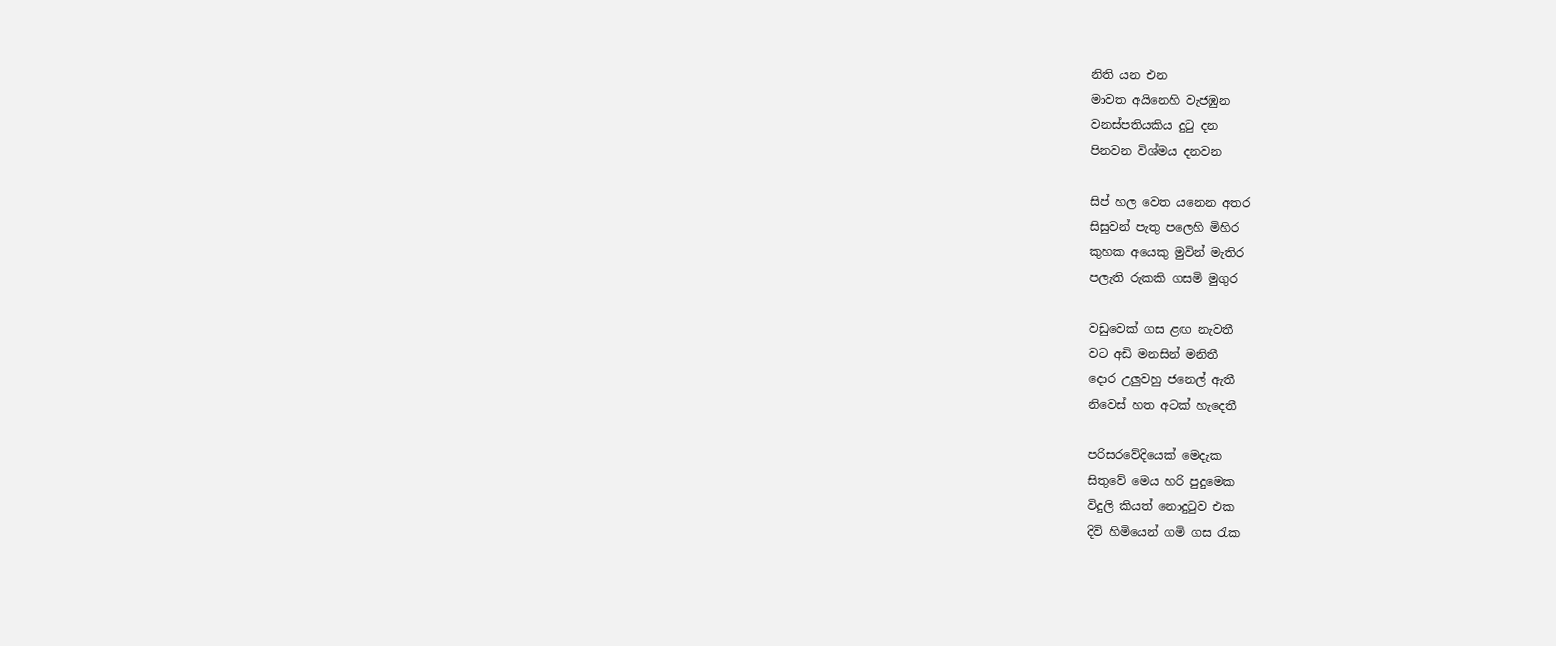නිති යන එන
මාවත අයිනෙහි වැජඹුන
වනස්පතියකිය දුටු දන
පිනවන විශ්මය දනවන

සිප් හල වෙත යනෙන අතර
සිසුවන් පැතු පලෙහි මිහිර
කුහක අයෙකු මුවින් මැතිර
පලැති රුකකි ගසමි මුගුර

වඩුවෙක් ගස ළඟ නැවතී
වට අඩි මනසින් මනිතී
දොර උලුවහු ජනෙල් ඇතී
නිවෙස් හත අටක් හැදෙතී

පරිසරවේදියෙක් මෙදැක
සිතුවේ මෙය හරි පුදුමෙක
විදුලි කියත් නොදුටුව එක
දිවි හිමියෙන් ගමි ගස රැක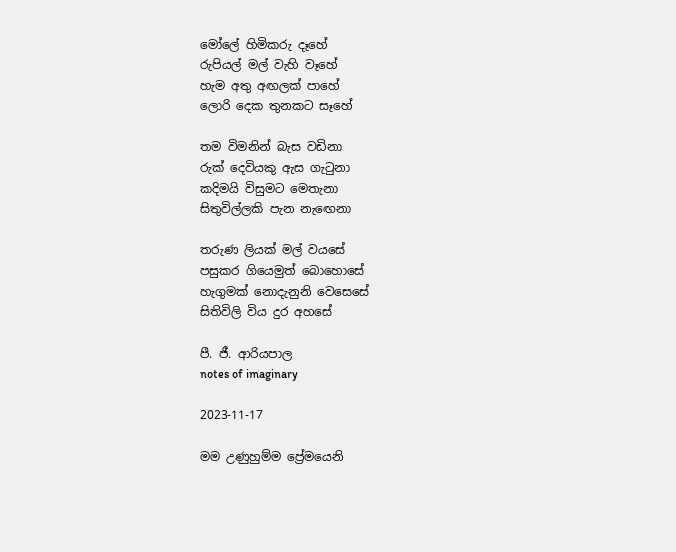මෝලේ හිමිකරු දෑහේ
රුපියල් මල් වැහි වෑහේ
හැම අතු අඟලක් පාහේ
ලොරි දෙක තුනකට සෑහේ

තම විමනින් බැස වඩිනා
රුක් දෙවියකු ඇස ගැටුනා
කදිමයි විසුමට මෙතැනා
සිතුවිල්ලකි පැන නැඟෙනා

තරුණ ලියක් මල් වයසේ
පසුකර ගියෙමුත් බොහොසේ
හැගුමක් නොදැනුනි වෙසෙසේ
සිතිවිලි විය දුර අහසේ

පී. ජී. ආරියපාල
notes of imaginary

2023-11-17

මම උණුහුම්ම ප්‍රේමයෙනි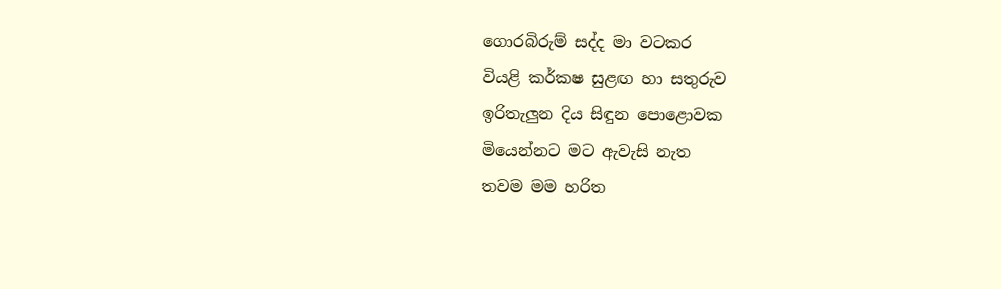ගොරබිරුම් සද්ද මා වටකර
වියළි කර්කෂ සුළඟ හා සතුරුව
ඉරිතැලුන දිය සිඳුන පොළොවක
මියෙන්නට මට ඇවැසි නැත
තවම මම හරිත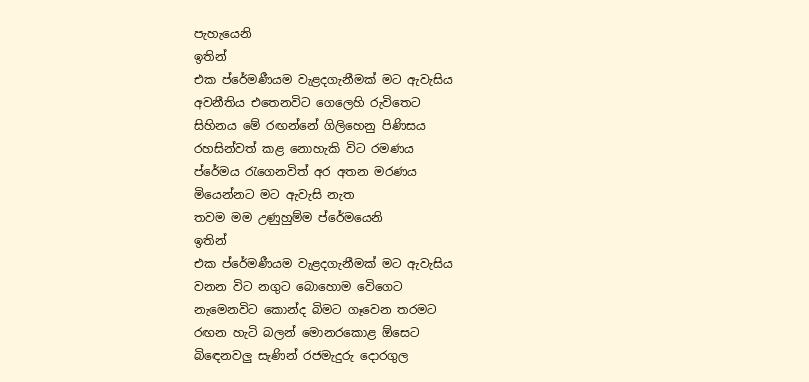පැහැයෙනි
ඉතින්
එක ප්රේමණීයම වැළදගැනීමක් මට ඇවැසිය
අවනීතිය එතෙනවිට ගෙලෙහි රුවිතෙට
සිහිනය මේ රඟන්නේ ගිලිහෙනු පිණිසය
රහසින්වත් කළ නොහැකි විට රමණය
ප්රේමය රැගෙනවිත් අර අතන මරණය
මියෙන්නට මට ඇවැසි නැත
තවම මම උණුහුම්ම ප්රේමයෙනි
ඉතින්
එක ප්රේමණීයම වැළදගැනීමක් මට ඇවැසිය
වනන විට නගුට බොහොම වෙිගෙට
නැමෙනවිට කොන්ද බිමට ගෑවෙන තරමට
රඟන හැටි බලන් මොනරකොළ ඕසෙට
බිඳෙනවලු සැණින් රජමැදුරු දොරගුල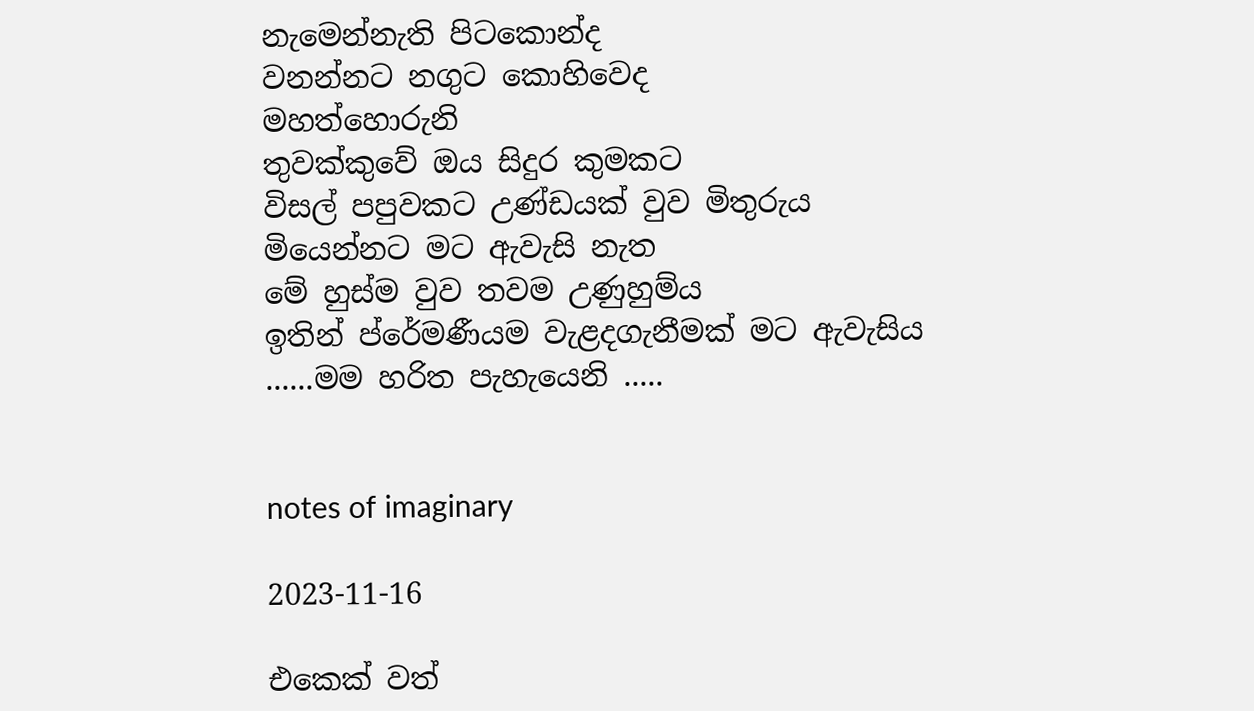නැමෙන්නැති පිටකොන්ද
වනන්නට නගුට කොහිවෙද
මහත්හොරුනි
තුවක්කුවේ ඔය සිදුර කුමකට
විසල් පපුවකට උණ්ඩයක් වුව මිතුරුය
මියෙන්නට මට ඇවැසි නැත
මේ හුස්ම වුව තවම උණුහුම්ය
ඉතින් ප්රේමණීයම වැළදගැනීමක් මට ඇවැසිය
......මම හරිත පැහැයෙනි .....


notes of imaginary

2023-11-16

එකෙක් වත්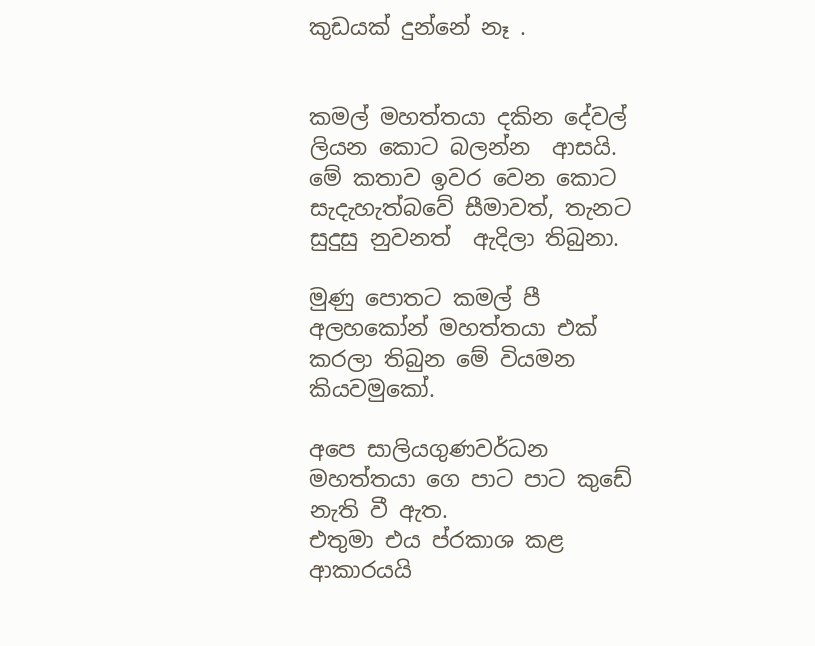කුඩයක් දුන්නේ නෑ .


කමල් මහත්තයා දකින දේවල්  ලියන කොට බලන්න  ආසයි. මේ කතාව ඉවර වෙන කොට සැදැහැත්බවේ සීමාවත්, තැනට සුදුසු නුවනත්  ඇදිලා තිබුනා.

මුණු පොතට කමල් පී අලහකෝන් මහත්තයා එක් කරලා තිබුන මේ වියමන කියවමුකෝ.

අපෙ සාලියගුණවර්ධන මහත්තයා ගෙ පාට පාට කුඩේ නැති වී ඇත.
එතුමා එය ප්රකාශ කළ ආකාරයයි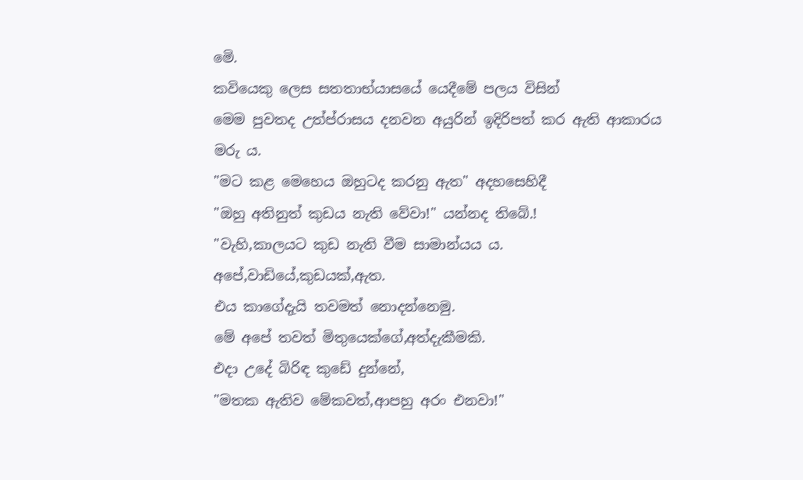මෙි.
කවියෙකු ලෙස සතතාභ්යාසයේ යෙදීමේ පලය විසින්
මෙම පුවතද උත්ප්රාසය දනවන අයුරින් ඉදිරිපත් කර ඇති ආකාරය මරු ය.
"මට කළ මෙහෙය ඔහුටද කරනු ඇත" අදහසෙහිදී
"ඔහු අතිනුත් කුඩය නැති වේවා!" යන්නද තිබේ.!
"වැහි,කාලයට කුඩ නැති වීම සාමාන්යය ය.
අපේ,වාඩියේ,කුඩයක්,ඇත.
එය කාගේදැයි තවමත් නොදන්නෙමු.
මේ අපේ තවත් මිතුයෙක්ගේ,අත්දැකීමකි.
එදා උදේ බිරිඳ කුඩේ දුන්නේ,
"මතක ඇතිව මේකවත්,ආපහු අරං එනවා!"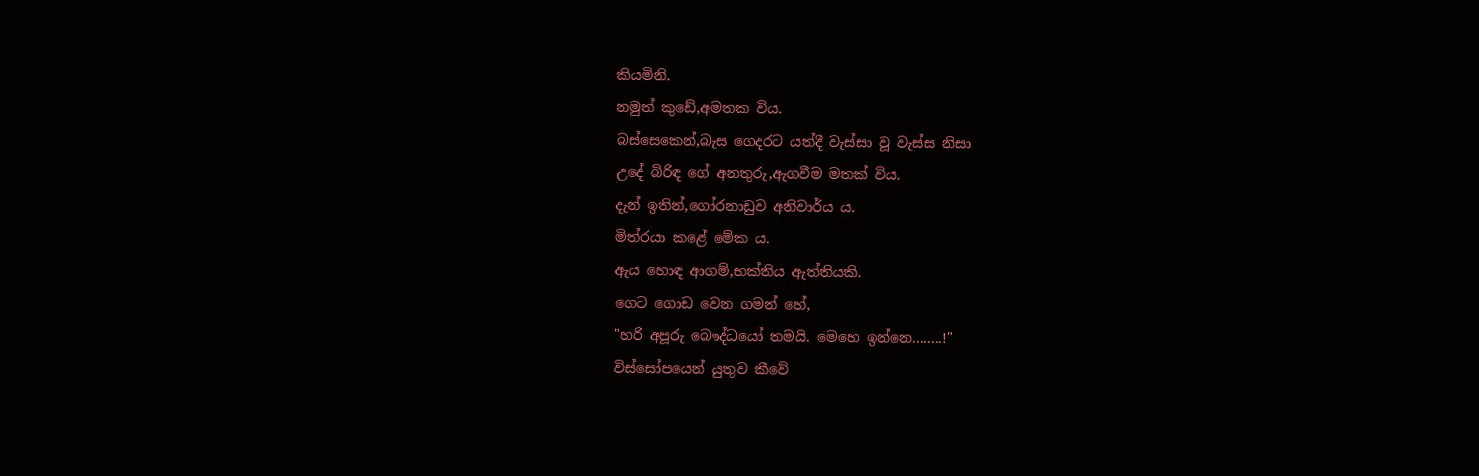කියමිනි.
නමුත් කුඩේ,අමතක විය.
බස්සෙකෙන්,බැස ගෙදරට යත්දී වැස්සා වූ වැස්ස නිසා
උදේ බිරිඳ ගේ අනතුරු,ඇගවීම මතක් විය.
දැන් ඉතින්,ගෝරනාඩුව අනිවාර්ය ය.
මිත්රයා කළේ මේක ය.
ඇය හොඳ ආගම්,භක්තිය ඇත්තියකි.
ගෙට ගොඩ වෙන ගමන් හේ,
"හරි අපූරු බෞද්ධයෝ තමයි. මෙහෙ ඉන්නෙ........!"
විස්සෝපයෙන් යුතුව කීවේ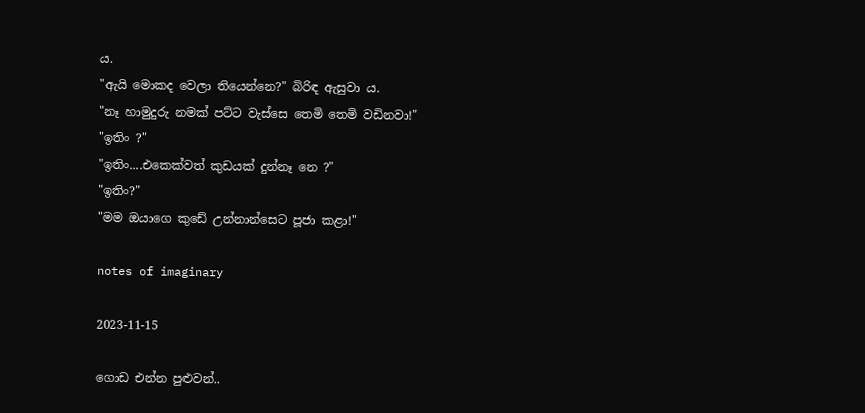ය.
"ඇයි මොකද වෙලා තියෙන්නෙ?" බිරිඳ ඇසුවා ය.
"නෑ හාමුදුරු නමක් පට්ට වැස්සෙ තෙමි තෙමි වඩිනවා!"
"ඉතිං ?"
"ඉතිං....එකෙක්වත් කුඩයක් දුන්නෑ නෙ ?"
"ඉතිං?"
"මම ඔයාගෙ කුඩේ උන්නාන්සෙට පූජා කළා!"

notes of imaginary

2023-11-15

ගොඩ එන්න පුළුවන්..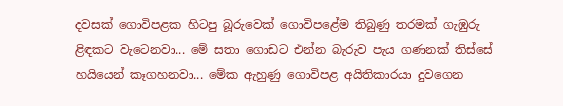දවසක් ගොවිපළක හිටපු බූරුවෙක් ගොවිපළේම තිබුණු තරමක් ගැඹුරු ළිඳකට වැටෙනවා... මේ සතා ගොඩට එන්න බැරුව පැය ගණනක් තිස්සේ හයියෙන් කෑගහනවා... මේක ඇහුණු ගොවිපළ අයිතිකාරයා දුවගෙන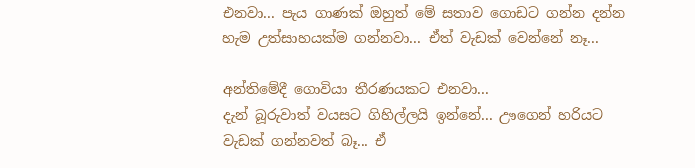එනවා... පැය ගාණක් ඔහුත් මේ සතාව ගොඩට ගන්න දන්න හැම උත්සාහයක්ම ගන්නවා... ඒත් වැඩක් වෙන්නේ නෑ...

අන්තිමේදී ගොවියා තීරණයකට එනවා...
දැන් බූරුවාත් වයසට ගිහිල්ලයි ඉන්නේ... ඌගෙන් හරියට වැඩක් ගන්නවත් බෑ... ඒ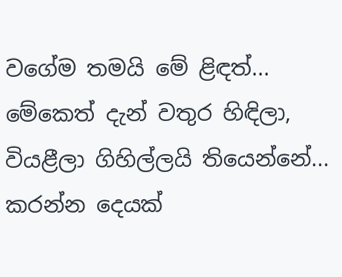වගේම තමයි මේ ළිඳත්... මේකෙත් දැන් වතුර හිඳිලා, වියළීලා ගිහිල්ලයි තියෙන්නේ... කරන්න දෙයක්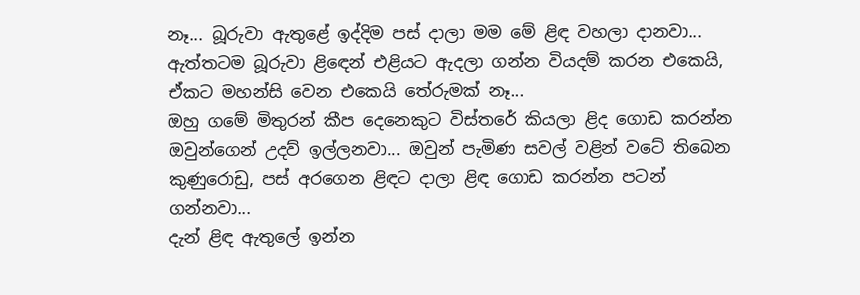නෑ... බූරුවා ඇතුළේ ඉද්දිම පස් දාලා මම මේ ළිඳ වහලා දානවා... ඇත්තටම බූරුවා ළිඳෙන් එළියට ඇදලා ගන්න වියදම් කරන එකෙයි, ඒකට මහන්සි වෙන එකෙයි තේරුමක් නෑ...
ඔහු ගමේ මිතුරන් කීප දෙනෙකුට විස්තරේ කියලා ළිද ගොඩ කරන්න ඔවුන්ගෙන් උදව් ඉල්ලනවා... ඔවුන් පැමිණ සවල් වළින් වටේ තිබෙන කුණුරොඩු, පස් අරගෙන ළිඳට දාලා ළිඳ ගොඩ කරන්න පටන් ගන්නවා...
දැන් ළිඳ ඇතුලේ ඉන්න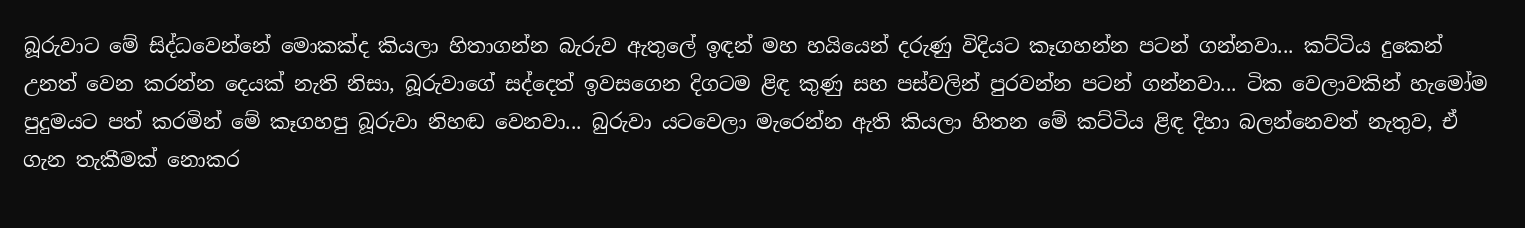බූරුවාට මේ සිද්ධවෙන්නේ මොකක්ද කියලා හිතාගන්න බැරුව ඇතුලේ ඉඳන් මහ හයියෙන් දරුණු විදියට කෑගහන්න පටන් ගන්නවා... කට්ටිය දුකෙන් උනත් වෙන කරන්න දෙයක් නැති නිසා, බූරුවාගේ සද්දෙත් ඉවසගෙන දිගටම ළිඳ කුණු සහ පස්වලින් පුරවන්න පටන් ගන්නවා... ටික වෙලාවකින් හැමෝම පුදුමයට පත් කරමින් මේ කෑගහපු බූරුවා නිහඬ වෙනවා... බුරුවා යටවෙලා මැරෙන්න ඇති කියලා හිතන මේ කට්ටිය ළිඳ දිහා බලන්නෙවත් නැතුව, ඒ ගැන තැකීමක් නොකර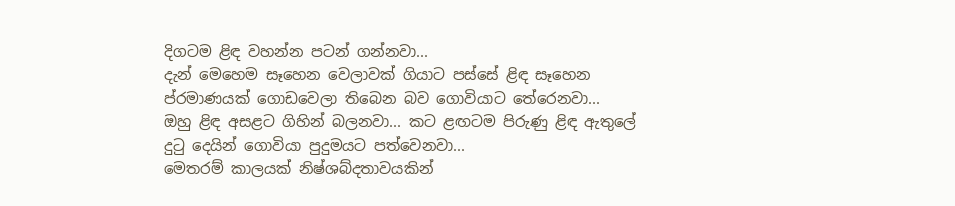දිගටම ළිඳ වහන්න පටන් ගන්නවා...
දැන් මෙහෙම සෑහෙන වෙලාවක් ගියාට පස්සේ ළිඳ සෑහෙන ප්රමාණයක් ගොඩවෙලා තිබෙන බව ගොවියාට තේරෙනවා...
ඔහු ළිඳ අසළට ගිහින් බලනවා... කට ළඟටම පිරුණු ළිඳ ඇතුලේ දුටු දෙයින් ගොවියා පුදුමයට පත්වෙනවා...
මෙතරම් කාලයක් නිෂ්ශබ්දතාවයකින්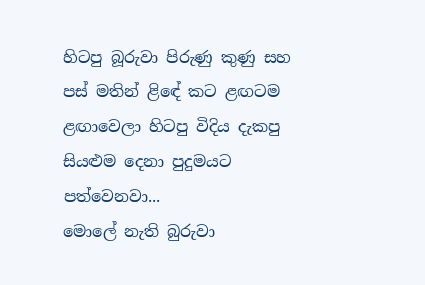හිටපු බූරුවා පිරුණු කුණු සහ පස් මතින් ළිඳේ කට ළඟටම ළඟාවෙලා හිටපු විදිය දැකපු සියළුම දෙනා පුදුමයට පත්වෙනවා...
මොලේ නැති බුරුවා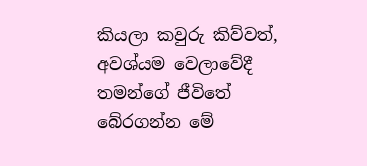කියලා කවුරු කිව්වත්, අවශ්යම වෙලාවේදී තමන්ගේ ජීවිතේ බේරගන්න මේ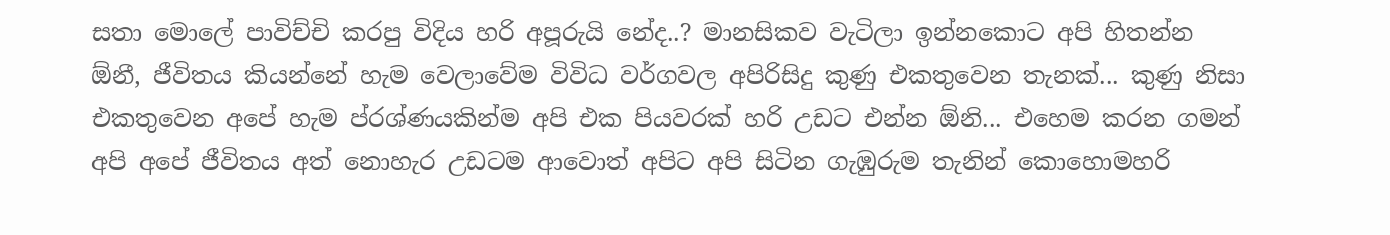සතා මොලේ පාවිච්චි කරපු විදිය හරි අපූරුයි නේද..? මානසිකව වැටිලා ඉන්නකොට අපි හිතන්න ඕනී, ජීවිතය කියන්නේ හැම වෙලාවේම විවිධ වර්ගවල අපිරිසිදු කුණු එකතුවෙන තැනක්... කුණු නිසා එකතුවෙන අපේ හැම ප්රශ්ණයකින්ම අපි එක පියවරක් හරි උඩට එන්න ඕනි... එහෙම කරන ගමන් අපි අපේ ජීවිතය අත් නොහැර උඩටම ආවොත් අපිට අපි සිටින ගැඹුරුම තැනින් කොහොමහරි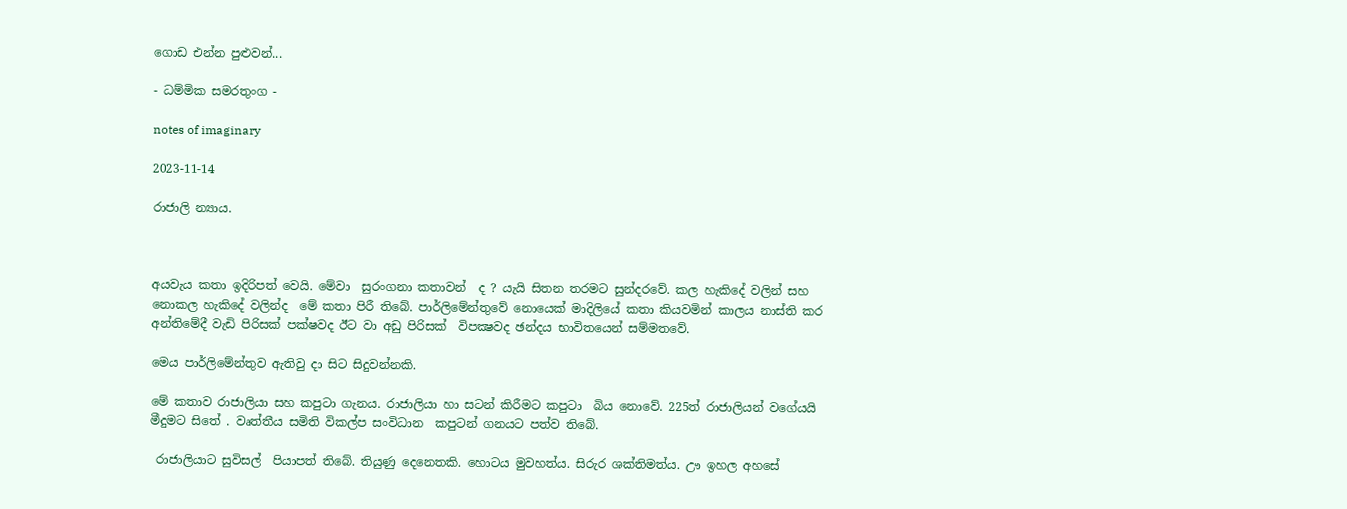ගොඩ එන්න පුළුවන්...

- ධම්මික සමරතුංග -

notes of imaginary

2023-11-14

රාජාලි න්‍යාය.



අයවැය කතා ඉදිරිපත් වෙයි. මේවා  සුරංගනා කතාවන්  ද ? යැයි සිතන තරමට සුන්දරවේ. කල හැකිදේ වලින් සහ  නොකල හැකිදේ වලින්ද  මේ කතා පිරී තිබේ. පාර්ලිමේන්තුවේ නොයෙක් මාදිලියේ කතා කියවමින් කාලය නාස්ති කර අන්තිමේදී වැඩි පිරිසක් පක්ෂවද ඊට වා අඩු පිරිසක්  විපක්‍ෂවද ඡන්දය භාවිතයෙන් සම්මතවේ.

මෙය පාර්ලිමේන්තුව ඇතිවු දා සිට සිදුවන්නකි.

මේ කතාව රාජාලියා සහ කපුටා ගැනය. රාජාලියා හා සටන් කිරීමට කපුටා  බිය නොවේ. 225ත් රාජාලියන් වගේයයි මීදුමට සිතේ . වෘත්තීය සමිති විකල්ප සංවිධාන  කපුටන් ගනයට පත්ව තිබේ.

 රාජාලියාට සුවිසල්  පියාපත් තිබේ. තියුණු දෙනෙතකි. හොටය මුවහත්ය. සිරුර ශක්තිමත්ය. ඌ ඉහල අහසේ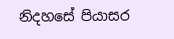නිදහසේ පියාසර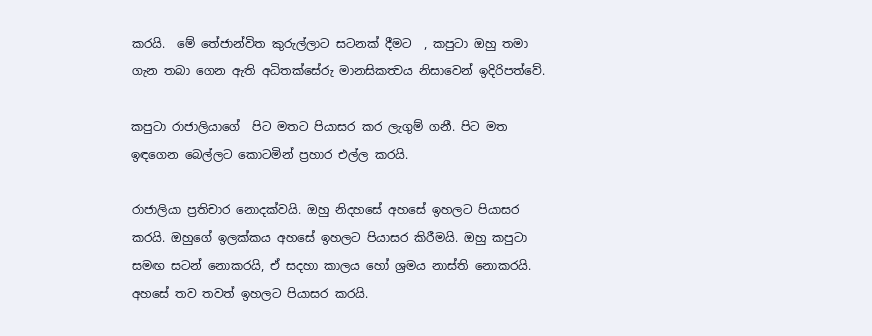කරයි.  මේ තේජාන්විත කුරුල්ලාට සටනක් දීමට  , කපුටා ඔහු තමා ගැන තබා ගෙන ඇති අධිතක්සේරු මානසිකත්‍වය නිසාවෙන් ඉදිරිපත්වේ.

කපුටා රාජාලියාගේ  පිට මතට පියාසර කර ලැගුම් ගනී. පිට මත ඉඳගෙන බෙල්ලට කොටමින් ප්‍රහාර එල්ල කරයි.

රාජාලියා ප්‍රතිචාර නොදක්වයි. ඔහු නිදහසේ අහසේ ඉහලට පියාසර කරයි. ඔහුගේ ඉලක්කය අහසේ ඉහලට පියාසර කිරීමයි. ඔහු කපුටා සමඟ සටන් නොකරයි, ඒ සදහා කාලය හෝ ශ්‍රමය නාස්ති නොකරයි. අහසේ තව තවත් ඉහලට පියාසර කරයි.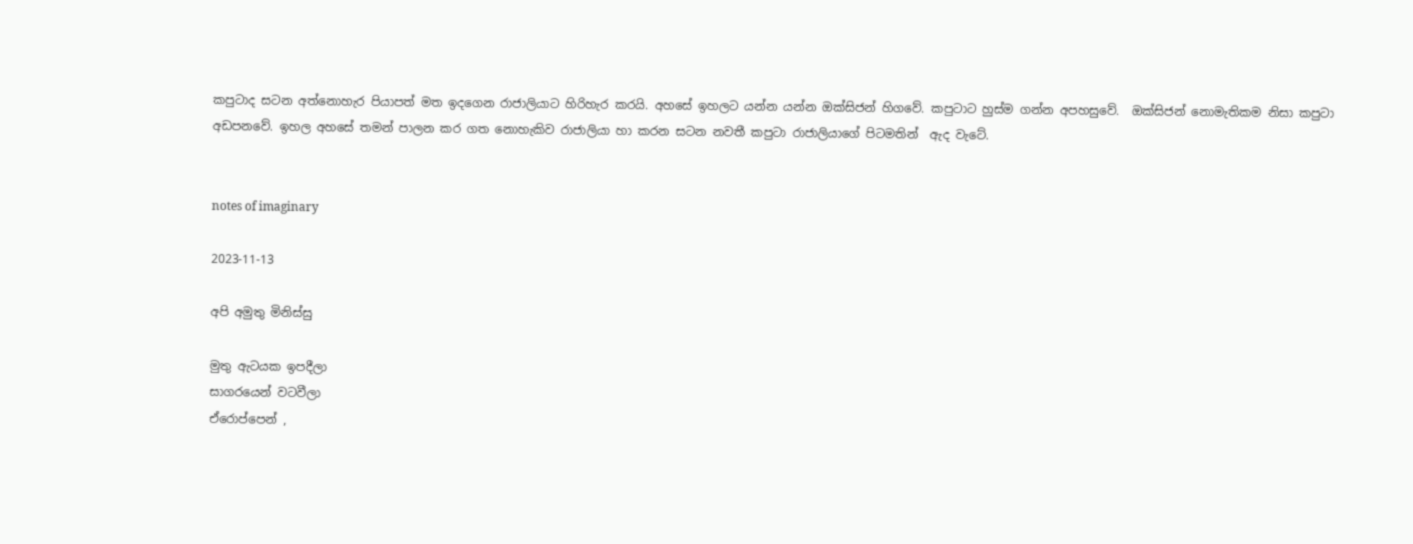කපුටාද සටන අත්නොහැර පියාපත් මත ඉදගෙන රාජාලියාට හිරිහැර කරයි. අහසේ ඉහලට යන්න යන්න ඔක්සිජන් හිගවේ. කපුටාට හුස්ම ගන්න අපහසුවේ.  ඔක්සිජන් නොමැතිකම නිසා කපුටා අඩපනවේ. ඉහල අහසේ තමන් පාලන කර ගත නොහැකිව රාජාලියා හා කරන සටන නවතී කපුටා රාජාලියාගේ පිටමතින්  ඇද වැටේ.


notes of imaginary

2023-11-13

අපි අමුතු මිනිස්සු

මුතු ඇටයක ඉපදීලා
සාගරයෙන් වටවීලා
ඒරොප්පෙන් ,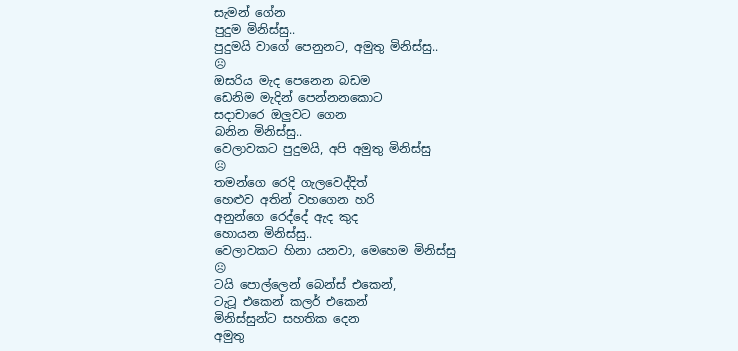සැමන් ගේන
පුදුම මිනිස්සු..
පුදුමයි වාගේ පෙනුනට, අමුතු මිනිස්සු..
☹
ඔසරිය මැද පෙනෙන බඩම
ඩෙනිම මැදින් පෙන්නනකොට
සදාචාරෙ ඔලුවට ගෙන
බනින මිනිස්සු..
වෙලාවකට පුදුමයි, අපි අමුතු මිනිස්සු
☹
තමන්ගෙ රෙදි ගැලවෙද්දිත්
හෙළුව අතින් වහගෙන හරි
අනුන්ගෙ රෙද්දේ ඇද කුද
හොයන මිනිස්සු..
වෙලාවකට හිනා යනවා, මෙහෙම මිනිස්සු
☹
ටයි පොල්ලෙන් බෙන්ස් එකෙන්,
ටැටූ එකෙන් කලර් එකෙන්
මිනිස්සුන්ට සහතික දෙන
අමුතු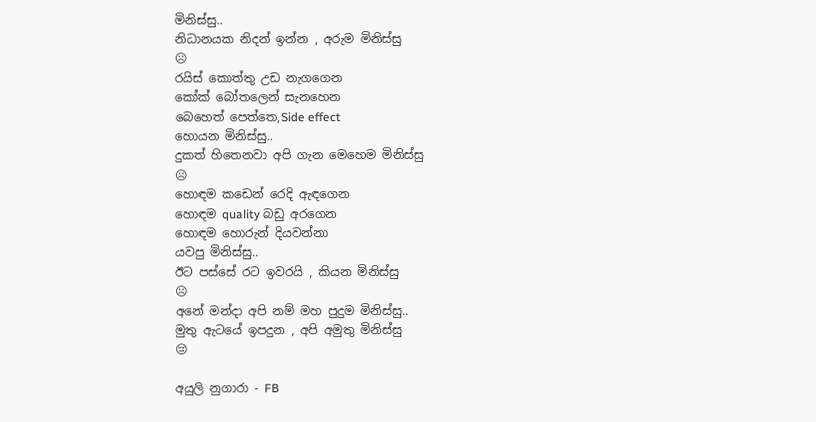මිනිස්සු..
නිධානයක නිදන් ඉන්න , අරුම මිනිස්සු
☹
රයිස් කොත්තු උඩ නැගගෙන
කෝක්‌ බෝතලෙන් සැනහෙන
බෙහෙත් පෙත්තෙ,Side effect
හොයන මිනිස්සු..
දුකත් හිතෙනවා අපි ගැන මෙහෙම මිනිස්සු
☹
හොඳම කඩෙන් රෙදි ඇඳගෙන
හොඳම quality බඩු අරගෙන
හොඳම හොරුන් දියවන්නා
යවපු මිනිස්සු..
ඊට පස්සේ රට ඉවරයි , කියන මිනිස්සු
☹
අනේ මන්දා අපි නම් මහ පුදුම මිනිස්සු..
මුතු ඇටයේ ඉපදුන , අපි අමුතු මිනිස්සු
😔

අයුලි නුගාරා - FB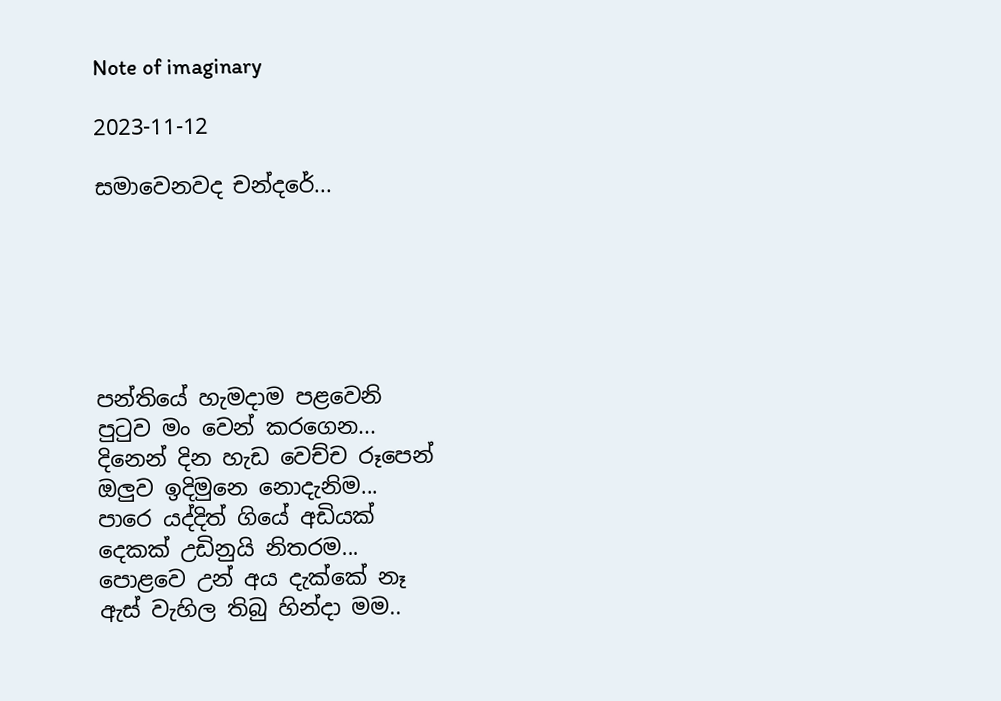Note of imaginary

2023-11-12

සමාවෙනවද චන්දරේ...






පන්තියේ හැමදාම පළවෙනි
පුටුව මං වෙන් කරගෙන...
දිනෙන් දින හැඩ වෙච්ච රූපෙන්
ඔලුව ඉදිමුනෙ නොදැනිම...
පාරෙ යද්දිත් ගියේ අඩියක්
දෙකක් උඩිනුයි නිතරම...
පොළවෙ උන් අය දැක්කේ නෑ
ඇස් වැහිල තිබු හින්දා මම..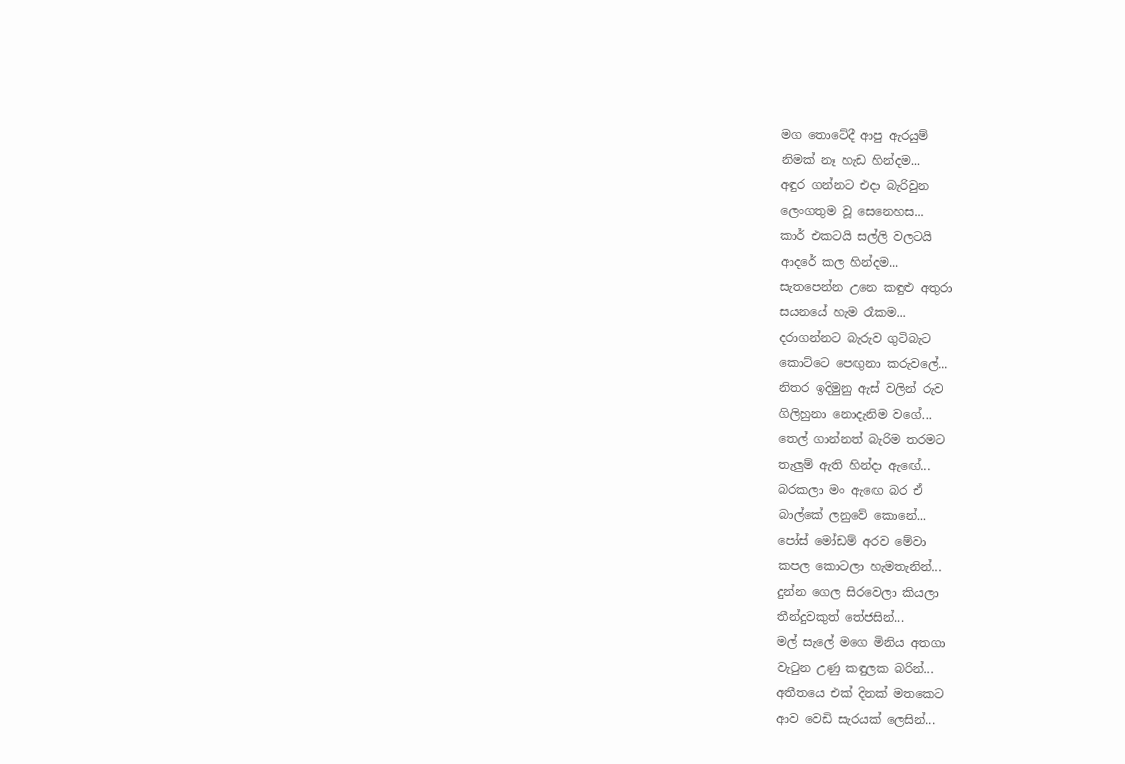මග තොටේදී ආපු ඇරයුම්
නිමක් නෑ හැඩ හින්දම...
අඳුර ගන්නට එදා බැරිවුන
ලෙංගතුම වූ සෙනෙහස...
කාර් එකටයි සල්ලි වලටයි
ආදරේ කල හින්දම...
සැතපෙන්න උනෙ කඳුළු අතුරා
සයනයේ හැම රෑකම...
දරාගන්නට බැරුව ගුටිබැට
කොට්ටෙ පෙඟුනා කරුවලේ...
නිතර ඉදිමුනු ඇස් වලින් රුව
ගිලිහුනා නොදැනිම වගේ...
තෙල් ගාන්නත් බැරිම තරමට
තැලුම් ඇති හින්දා ඇඟේ...
බරකලා මං ඇඟෙ බර ඒ
බාල්කේ ලනුවේ කොනේ...
පෝස් මෝඩම් අරව මේවා
කපල කොටලා හැමතැනින්...
දුන්න ගෙල සිරවෙලා කියලා
තීන්දුවකුත් තේජසින්...
මල් සැලේ මගෙ මිනිය අතගා
වැටුන උණු කඳුලක බරින්...
අතීතයෙ එක් දිනක් මතකෙට
ආව වෙඩි සැරයක් ලෙසින්...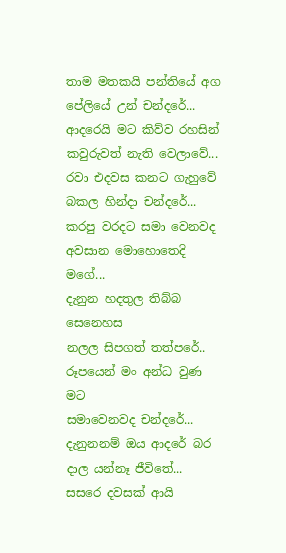තාම මතකයි පන්තියේ අග
පේලියේ උන් චන්දරේ...
ආදරෙයි මට කිව්ව රහසින්
කවුරුවත් නැති වෙලාවේ...
රවා එදවස කනට ගැහුවේ
බකල හින්දා චන්දරේ...
කරපු වරදට සමා වෙනවද
අවසාන මොහොතෙදි මගේ...
දැනුන හදතුල තිබ්බ සෙනෙහස
නලල සිපගත් තත්පරේ..
රූපයෙන් මං අන්ධ වුණ මට
සමාවෙනවද චන්දරේ...
දැනුනනම් ඔය ආදරේ බර
දාල යන්නෑ ජීවිතේ...
සසරෙ දවසක් ආයි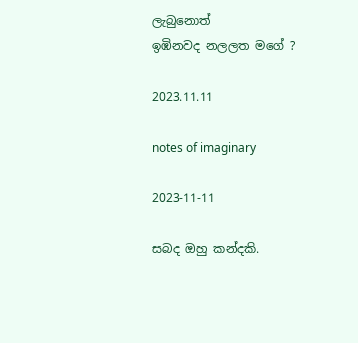ලැබුනොත්
ඉඹිනවද නලලත මගේ ?

2023.11.11

notes of imaginary

2023-11-11

සබද ඔහු කන්දකි.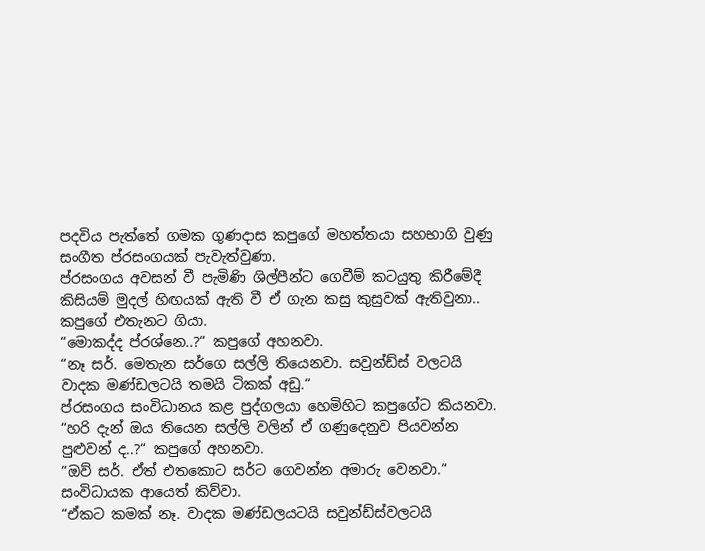පදවිය පැත්තේ ගමක ගුණදාස කපුගේ මහත්තයා සහභාගි වුණු සංගීත ප්රසංගයක් පැවැත්වුණා.
ප්රසංගය අවසන් වී පැමිණි ශිල්පීන්ට ගෙවීම් කටයුතු කිරීමේදී කිසියම් මුදල් හිඟයක් ඇති වී ඒ ගැන කසු කුසුවක් ඇතිවුනා.. කපුගේ එතැනට ගියා.
“මොකද්ද ප්රශ්නෙ..?“ කපුගේ අහනවා.
“නෑ සර්. මෙතැන සර්ගෙ සල්ලි තියෙනවා. සවුන්ඩ්ස් වලටයි වාදක මණ්ඩලටයි තමයි ටිකක් අඩු.“
ප්රසංගය සංවිධානය කළ පුද්ගලයා හෙමිහිට කපුගේට කියනවා.
“හරි දැන් ඔය තියෙන සල්ලි වලින් ඒ ගණුදෙනුව පියවන්න පුළුවන් ද..?“ කපුගේ අහනවා.
“ඔව් සර්. ඒත් එතකොට සර්ට ගෙවන්න අමාරු වෙනවා.“ සංවිධායක ආයෙත් කිව්වා.
“ඒකට කමක් නෑ. වාදක මණ්ඩලයටයි සවුන්ඩ්ස්වලටයි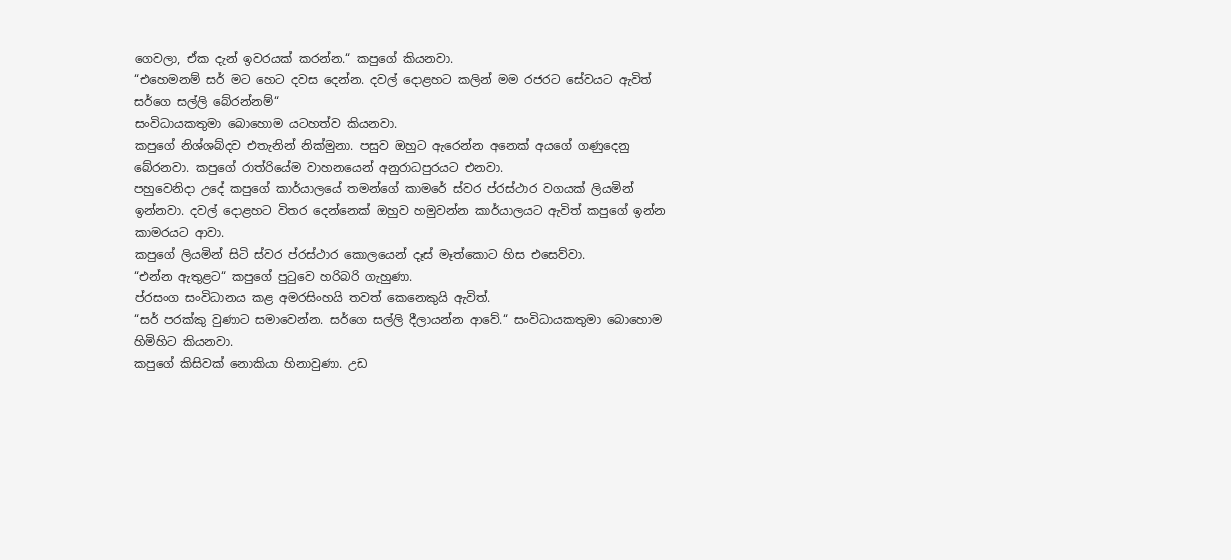ගෙවලා, ඒක දැන් ඉවරයක් කරන්න.“ කපුගේ කියනවා.
“එහෙමනම් සර් මට හෙට දවස දෙන්න. දවල් දොළහට කලින් මම රජරට සේවයට ඇවිත් සර්ගෙ සල්ලි බේරන්නම්“
සංවිධායකතුමා බොහොම යටහත්ව කියනවා.
කපුගේ නිශ්ශබ්දව එතැනින් නික්මුනා. පසුව ඔහුට ඇරෙන්න අනෙක් අයගේ ගණුදෙනු බේරනවා. කපුගේ රාත්රියේම වාහනයෙන් අනුරාධපුරයට එනවා.
පහුවෙනිදා උදේ කපුගේ කාර්යාලයේ තමන්ගේ කාමරේ ස්වර ප්රස්ථාර වගයක් ලියමින් ඉන්නවා. දවල් දොළහට විතර දෙන්නෙක් ඔහුව හමුවන්න කාර්යාලයට ඇවිත් කපුගේ ඉන්න කාමරයට ආවා.
කපුගේ ලියමින් සිටි ස්වර ප්රස්ථාර කොලයෙන් දෑස් මෑත්කොට හිස එසෙව්වා.
“එන්න ඇතුළට“ කපුගේ පුටුවෙ හරිබරි ගැහුණා.
ප්රසංග සංවිධානය කළ අමරසිංහයි තවත් කෙනෙකුයි ඇවිත්.
“සර් පරක්කු වුණාට සමාවෙන්න. සර්ගෙ සල්ලි දීලායන්න ආවේ.“ සංවිධායකතුමා බොහොම හිමිහිට කියනවා.
කපුගේ කිසිවක් නොකියා හිනාවුණා. උඩ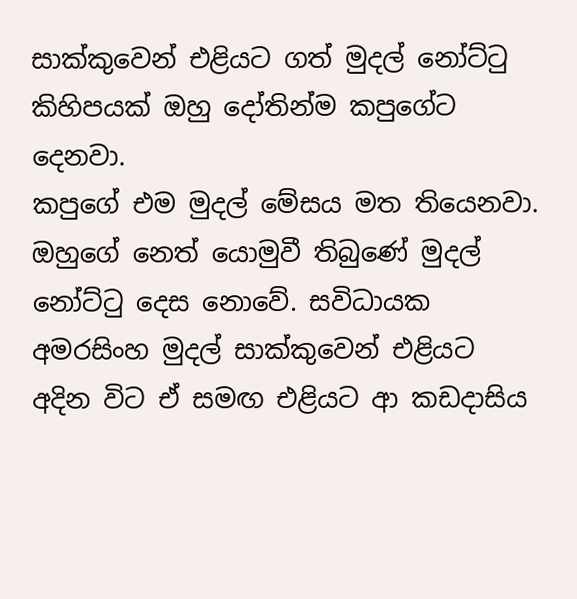සාක්කුවෙන් එළියට ගත් මුදල් නෝට්ටු කිහිපයක් ඔහු දෝතින්ම කපුගේට දෙනවා.
කපුගේ එම මුදල් මේසය මත තියෙනවා. ඔහුගේ නෙත් යොමුවී තිබුණේ මුදල් නෝට්ටු දෙස නොවේ. සවිධායක අමරසිංහ මුදල් සාක්කුවෙන් එළියට අදින විට ඒ සමඟ එළියට ආ කඩදාසිය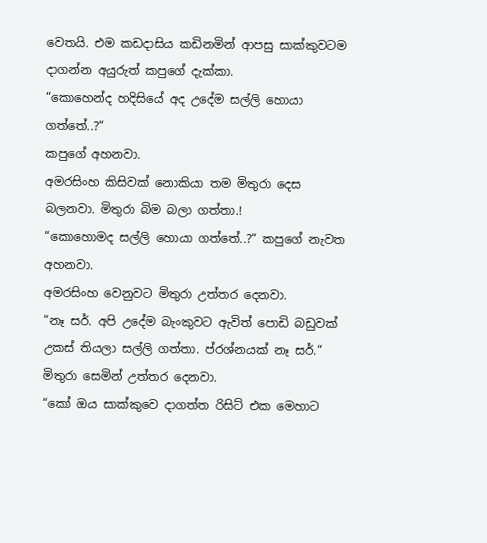වෙතයි. එම කඩදාසිය කඩිනමින් ආපසු සාක්කුවටම දාගන්න අයුරුත් කපුගේ දැක්කා.
“කොහෙන්ද හදිසියේ අද උදේම සල්ලි හොයා ගත්තේ..?“
කපුගේ අහනවා.
අමරසිංහ කිසිවක් නොකියා තම මිතුරා දෙස බලනවා. මිතුරා බිම බලා ගත්තා.!
“කොහොමද සල්ලි හොයා ගත්තේ..?“ කපුගේ නැවත අහනවා.
අමරසිංහ වෙනුවට මිතුරා උත්තර දෙනවා.
“නෑ සර්. අපි උදේම බැංකුවට ඇවිත් පොඩි බඩුවක් උකස් තියලා සල්ලි ගත්තා. ප්රශ්නයක් නෑ සර්.“ මිතුරා සෙමින් උත්තර දෙනවා.
“කෝ ඔය සාක්කුවෙ දාගත්ත රිසිට් එක මෙහාට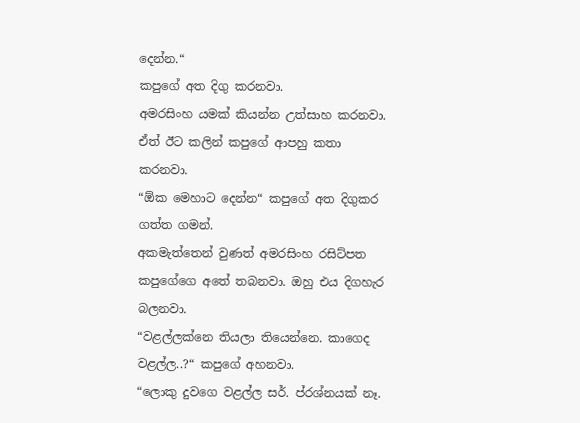දෙන්න.“
කපුගේ අත දිගු කරනවා.
අමරසිංහ යමක් කියන්න උත්සාහ කරනවා.
ඒත් ඊට කලින් කපුගේ ආපහු කතා කරනවා.
“ඕක මෙහාට දෙන්න“ කපුගේ අත දිගුකර ගත්ත ගමන්.
අකමැත්තෙන් වුණත් අමරසිංහ රසිට්පත කපුගේගෙ අතේ තබනවා. ඔහු එය දිගහැර බලනවා.
“වළල්ලක්නෙ තියලා තියෙන්නෙ. කාගෙද වළල්ල..?“ කපුගේ අහනවා.
“ලොකු දුවගෙ වළල්ල සර්. ප්රශ්නයක් නෑ.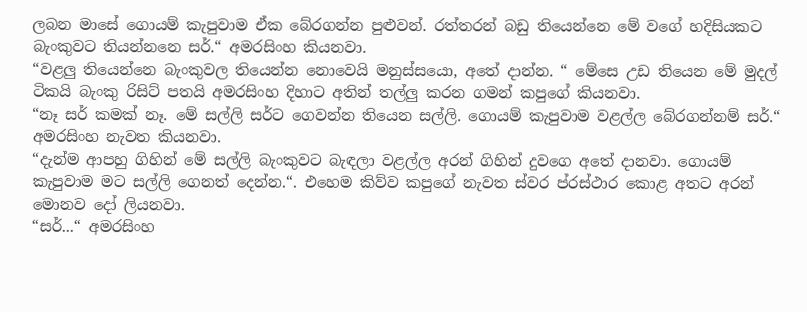ලබන මාසේ ගොයම් කැපුවාම ඒක බේරගන්න පුළුවන්. රත්තරන් බඩු තියෙන්නෙ මේ වගේ හදිසියකට බැංකුවට තියන්නනෙ සර්.“ අමරසිංහ කියනවා.
“වළලු තියෙන්නෙ බැංකුවල තියෙන්න නොවෙයි මනුස්සයො, අතේ දාන්න. “ මේසෙ උඩ තියෙන මේ මුදල් ටිකයි බැංකු රිසිට් පතයි අමරසිංහ දිහාට අතින් තල්ලු කරන ගමන් කපුගේ කියනවා.
“නෑ සර් කමක් නෑ. මේ සල්ලි සර්ට ගෙවන්න තියෙන සල්ලි. ගොයම් කැපුවාම වළල්ල බේරගන්නම් සර්.“ අමරසිංහ නැවත කියනවා.
“දැන්ම ආපහු ගිහින් මේ සල්ලි බැංකුවට බැඳලා වළල්ල අරන් ගිහින් දුවගෙ අතේ දානවා. ගොයම් කැපුවාම මට සල්ලි ගෙනත් දෙන්න.“. එහෙම කිව්ව කපුගේ නැවත ස්වර ප්රස්ථාර කොළ අතට අරන් මොනව දෝ ලියනවා.
“සර්...“ අමරසිංහ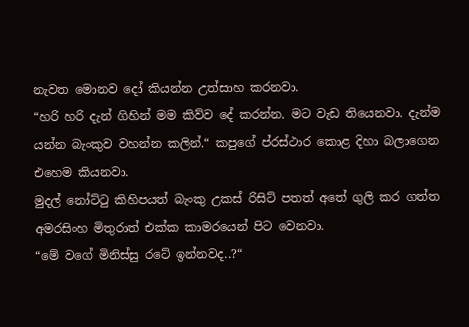නැවත මොනව දෝ කියන්න උත්සාහ කරනවා.
“හරි හරි දැන් ගිහින් මම කිව්ව දේ කරන්න. මට වැඩ තියෙනවා. දැන්ම යන්න බැංකුව වහන්න කලින්.“ කපුගේ ප්රස්ථාර කොළ දිහා බලාගෙන එහෙම කියනවා.
මුදල් නෝට්ටු කිහිපයත් බැංකු උකස් රිසිට් පතත් අතේ ගුලි කර ගත්ත අමරසිංහ මිතුරාත් එක්ක කාමරයෙන් පිට වෙනවා.
“මේ වගේ මිනිස්සු රටේ ඉන්නවද..?“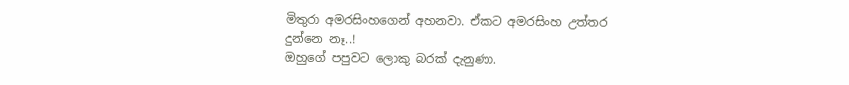මිතුරා අමරසිංහගෙන් අහනවා. ඒකට අමරසිංහ උත්තර දුන්නෙ නෑ..!
ඔහුගේ පපුවට ලොකු බරක් දැනුණා.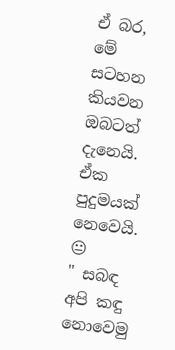ඒ බර, මේ සටහන කියවන ඔබටත් දැනෙයි. ඒක පුදුමයක් නෙවෙයි.
😐
" සබඳ අපි කඳු නොවෙමු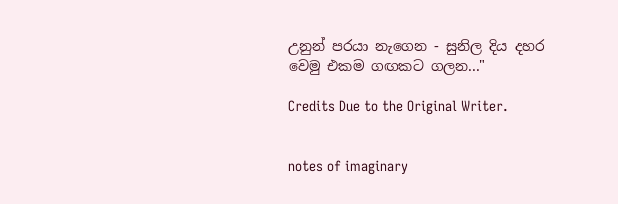උනුන් පරයා නැගෙන - සුනිල දිය දහර වෙමු එකම ගඟකට ගලන..."

Credits Due to the Original Writer.


notes of imaginary